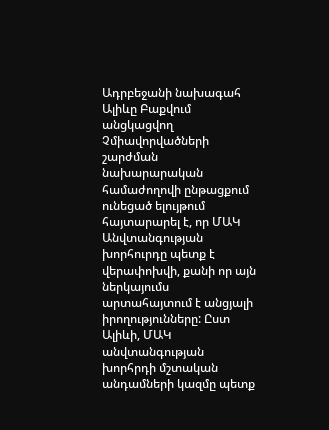Ադրբեջանի նախագահ Ալիևը Բաքվում անցկացվող Չմիավորվածների շարժման նախարարական համաժողովի ընթացքում ունեցած ելույթում հայտարարել է, որ ՄԱԿ Անվտանգության խորհուրդը պետք է վերափոխվի, քանի որ այն ներկայումս արտահայտում է անցյալի իրողությունները: Ըստ Ալիևի, ՄԱԿ անվտանգության խորհրդի մշտական անդամների կազմը պետք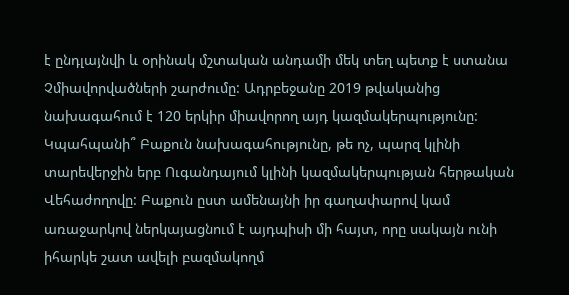է ընդլայնվի և օրինակ մշտական անդամի մեկ տեղ պետք է ստանա Չմիավորվածների շարժումը: Ադրբեջանը 2019 թվականից նախագահում է 120 երկիր միավորող այդ կազմակերպությունը: Կպահպանի՞ Բաքուն նախագահությունը, թե ոչ, պարզ կլինի տարեվերջին երբ Ուգանդայում կլինի կազմակերպության հերթական Վեհաժողովը: Բաքուն ըստ ամենայնի իր գաղափարով կամ առաջարկով ներկայացնում է այդպիսի մի հայտ, որը սակայն ունի իհարկե շատ ավելի բազմակողմ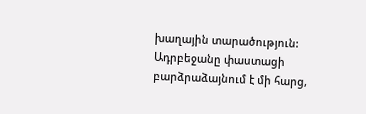խաղային տարածություն: Ադրբեջանը փաստացի բարձրաձայնում է մի հարց,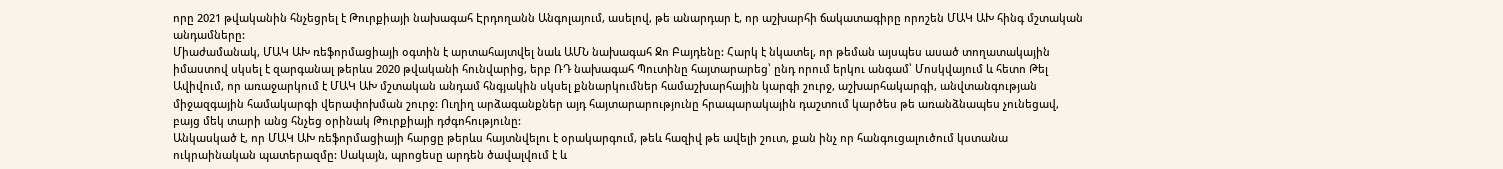որը 2021 թվականին հնչեցրել է Թուրքիայի նախագահ Էրդողանն Անգոլայում, ասելով, թե անարդար է, որ աշխարհի ճակատագիրը որոշեն ՄԱԿ ԱԽ հինգ մշտական անդամները:
Միաժամանակ, ՄԱԿ ԱԽ ռեֆորմացիայի օգտին է արտահայտվել նաև ԱՄՆ նախագահ Ջո Բայդենը: Հարկ է նկատել, որ թեման այսպես ասած տողատակային իմաստով սկսել է զարգանալ թերևս 2020 թվականի հունվարից, երբ ՌԴ նախագահ Պուտինը հայտարարեց՝ ընդ որում երկու անգամ՝ Մոսկվայում և հետո Թել Ավիվում, որ առաջարկում է ՄԱԿ ԱԽ մշտական անդամ հնգյակին սկսել քննարկումներ համաշխարհային կարգի շուրջ, աշխարհակարգի, անվտանգության միջազգային համակարգի վերափոխման շուրջ: Ուղիղ արձագանքներ այդ հայտարարությունը հրապարակային դաշտում կարծես թե առանձնապես չունեցավ, բայց մեկ տարի անց հնչեց օրինակ Թուրքիայի դժգոհությունը:
Անկասկած է, որ ՄԱԿ ԱԽ ռեֆորմացիայի հարցը թերևս հայտնվելու է օրակարգում, թեև հազիվ թե ավելի շուտ, քան ինչ որ հանգուցալուծում կստանա ուկրաինական պատերազմը: Սակայն, պրոցեսը արդեն ծավալվում է և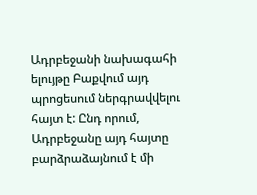Ադրբեջանի նախագահի ելույթը Բաքվում այդ պրոցեսում ներգրավվելու հայտ է: Ընդ որում, Ադրբեջանը այդ հայտը բարձրաձայնում է մի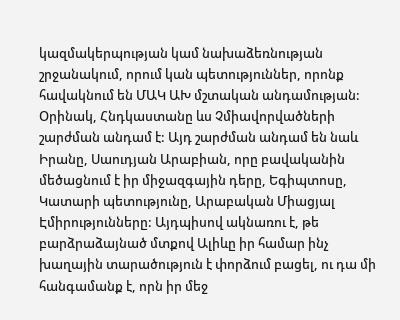կազմակերպության կամ նախաձեռնության շրջանակում, որում կան պետություններ, որոնք հավակնում են ՄԱԿ ԱԽ մշտական անդամության: Օրինակ, Հնդկաստանը ևս Չմիավորվածների շարժման անդամ է: Այդ շարժման անդամ են նաև Իրանը, Սաուդյան Արաբիան, որը բավականին մեծացնում է իր միջազգային դերը, Եգիպտոսը, Կատարի պետությունը, Արաբական Միացյալ Էմիրությունները: Այդպիսով ակնառու է, թե բարձրաձայնած մտքով Ալիևը իր համար ինչ խաղային տարածություն է փորձում բացել, ու դա մի հանգամանք է, որն իր մեջ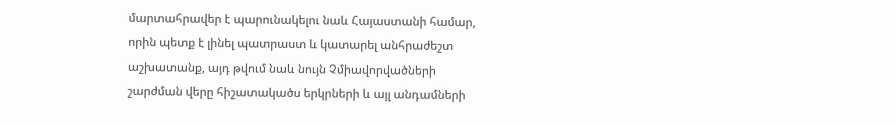մարտահրավեր է պարունակելու նաև Հայաստանի համար, որին պետք է լինել պատրաստ և կատարել անհրաժեշտ աշխատանք, այդ թվում նաև նույն Չմիավորվածների շարժման վերը հիշատակածս երկրների և այլ անդամների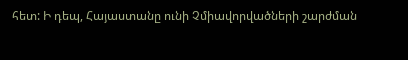հետ: Ի դեպ, Հայաստանը ունի Չմիավորվածների շարժման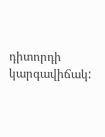դիտորդի կարգավիճակ: